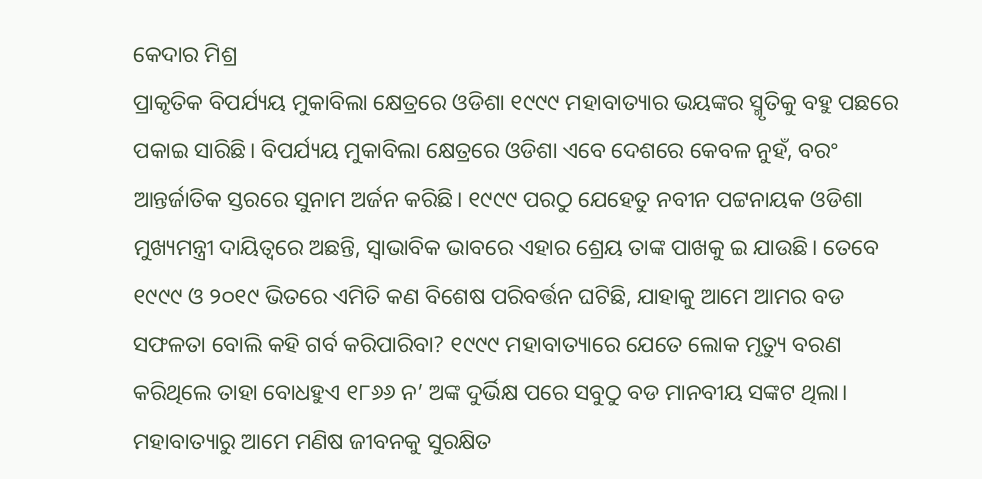କେଦାର ମିଶ୍ର
ପ୍ରାକୃତିକ ବିପର୍ଯ୍ୟୟ ମୁକାବିଲା କ୍ଷେତ୍ରରେ ଓଡିଶା ୧୯୯୯ ମହାବାତ୍ୟାର ଭୟଙ୍କର ସ୍ମୃତିକୁ ବହୁ ପଛରେ ପକାଇ ସାରିଛି। ବିପର୍ଯ୍ୟୟ ମୁକାବିଲା କ୍ଷେତ୍ରରେ ଓଡିଶା ଏବେ ଦେଶରେ କେବଳ ନୁହଁ, ବରଂ ଆନ୍ତର୍ଜାତିକ ସ୍ତରରେ ସୁନାମ ଅର୍ଜନ କରିଛି। ୧୯୯୯ ପରଠୁ ଯେହେତୁ ନବୀନ ପଟ୍ଟନାୟକ ଓଡିଶା ମୁଖ୍ୟମନ୍ତ୍ରୀ ଦାୟିତ୍ବରେ ଅଛନ୍ତି, ସ୍ଵାଭାବିକ ଭାବରେ ଏହାର ଶ୍ରେୟ ତାଙ୍କ ପାଖକୁ ଇ ଯାଉଛି। ତେବେ ୧୯୯୯ ଓ ୨୦୧୯ ଭିତରେ ଏମିତି କଣ ବିଶେଷ ପରିବର୍ତ୍ତନ ଘଟିଛି, ଯାହାକୁ ଆମେ ଆମର ବଡ ସଫଳତା ବୋଲି କହି ଗର୍ବ କରିପାରିବା? ୧୯୯୯ ମହାବାତ୍ୟାରେ ଯେତେ ଲୋକ ମୃତ୍ୟୁ ବରଣ କରିଥିଲେ ତାହା ବୋଧହୁଏ ୧୮୬୬ ନ’ ଅଙ୍କ ଦୁର୍ଭିକ୍ଷ ପରେ ସବୁଠୁ ବଡ ମାନବୀୟ ସଙ୍କଟ ଥିଲା। ମହାବାତ୍ୟାରୁ ଆମେ ମଣିଷ ଜୀବନକୁ ସୁରକ୍ଷିତ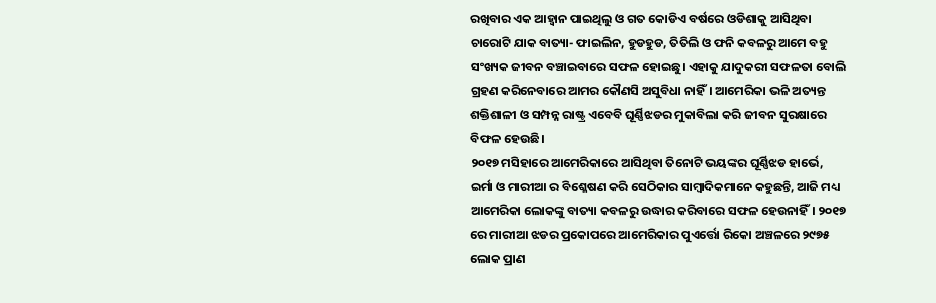ରଖିବାର ଏକ ଆହ୍ଵାନ ପାଇଥିଲୁ ଓ ଗତ କୋଡିଏ ବର୍ଷରେ ଓଡିଶାକୁ ଆସିଥିବା ଚାରୋଟି ଯାକ ବାତ୍ୟା- ଫାଇଲିନ, ହୁଡହୁଡ, ତିତିଲି ଓ ଫନି କବଳରୁ ଆମେ ବହୁ ସଂଖ୍ୟକ ଜୀବନ ବଞ୍ଚାଇବାରେ ସଫଳ ହୋଇଛୁ। ଏହାକୁ ଯାଦୁକରୀ ସଫଳତା ବୋଲି ଗ୍ରହଣ କରିନେବାରେ ଆମର କୌଣସି ଅସୁବିଧା ନାହିଁ। ଆମେରିକା ଭଳି ଅତ୍ୟନ୍ତ ଶକ୍ତିଶାଳୀ ଓ ସମ୍ପନ୍ନ ରାଷ୍ଟ୍ର ଏବେବି ଘୂର୍ଣ୍ଣିଝଡର ମୁକାବିଲା କରି ଜୀବନ ସୁରକ୍ଷାରେ ବିଫଳ ହେଉଛି।
୨୦୧୭ ମସିହାରେ ଆମେରିକାରେ ଆସିଥିବା ତିନୋଟି ଭୟଙ୍କର ଘୂର୍ଣ୍ଣିଝଡ ହାର୍ଭେ, ଇର୍ମା ଓ ମାରୀଆ ର ବିଶ୍ଳେଷଣ କରି ସେଠିକାର ସାମ୍ବାଦିକମାନେ କହୁଛନ୍ତି, ଆଜି ମଧ୍ୟ ଆମେରିକା ଲୋକଙ୍କୁ ବାତ୍ୟା କବଳରୁ ଉଦ୍ଧାର କରିବାରେ ସଫଳ ହେଉନାହିଁ। ୨୦୧୭ ରେ ମାରୀଆ ଝଡର ପ୍ରକୋପରେ ଆମେରିକାର ପୁଏର୍ତ୍ତୋ ରିକୋ ଅଞ୍ଚଳରେ ୨୯୭୫ ଲୋକ ପ୍ରାଣ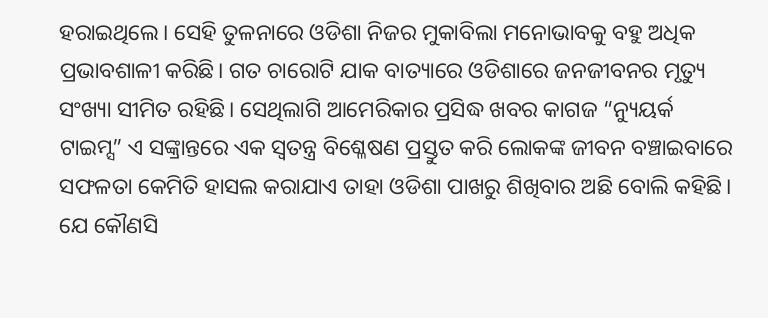ହରାଇଥିଲେ। ସେହି ତୁଳନାରେ ଓଡିଶା ନିଜର ମୁକାବିଲା ମନୋଭାବକୁ ବହୁ ଅଧିକ ପ୍ରଭାବଶାଳୀ କରିଛି। ଗତ ଚାରୋଟି ଯାକ ବାତ୍ୟାରେ ଓଡିଶାରେ ଜନଜୀବନର ମୃତ୍ୟୁ ସଂଖ୍ୟା ସୀମିତ ରହିଛି। ସେଥିଲାଗି ଆମେରିକାର ପ୍ରସିଦ୍ଧ ଖବର କାଗଜ “ନ୍ୟୁୟର୍କ ଟାଇମ୍ସ” ଏ ସଙ୍କ୍ରାନ୍ତରେ ଏକ ସ୍ଵତନ୍ତ୍ର ବିଶ୍ଳେଷଣ ପ୍ରସ୍ତୁତ କରି ଲୋକଙ୍କ ଜୀବନ ବଞ୍ଚାଇବାରେ ସଫଳତା କେମିତି ହାସଲ କରାଯାଏ ତାହା ଓଡିଶା ପାଖରୁ ଶିଖିବାର ଅଛି ବୋଲି କହିଛି।
ଯେ କୌଣସି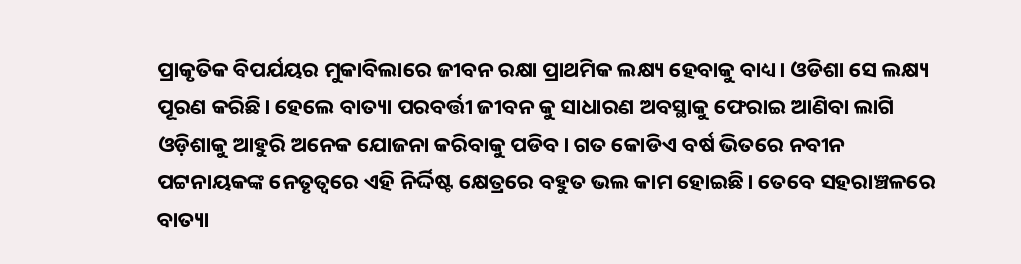ପ୍ରାକୃତିକ ବିପର୍ଯୟର ମୁକାବିଲାରେ ଜୀବନ ରକ୍ଷା ପ୍ରାଥମିକ ଲକ୍ଷ୍ୟ ହେବାକୁ ବାଧ୍ୟ। ଓଡିଶା ସେ ଲକ୍ଷ୍ୟ ପୂରଣ କରିଛି। ହେଲେ ବାତ୍ୟା ପରବର୍ତ୍ତୀ ଜୀବନ କୁ ସାଧାରଣ ଅବସ୍ଥାକୁ ଫେରାଇ ଆଣିବା ଲାଗି ଓଡ଼ିଶାକୁ ଆହୁରି ଅନେକ ଯୋଜନା କରିବାକୁ ପଡିବ। ଗତ କୋଡିଏ ବର୍ଷ ଭିତରେ ନବୀନ ପଟ୍ଟନାୟକଙ୍କ ନେତୃତ୍ବରେ ଏହି ନିର୍ଦ୍ଦିଷ୍ଟ କ୍ଷେତ୍ରରେ ବହୁତ ଭଲ କାମ ହୋଇଛି। ତେବେ ସହରାଞ୍ଚଳରେ ବାତ୍ୟା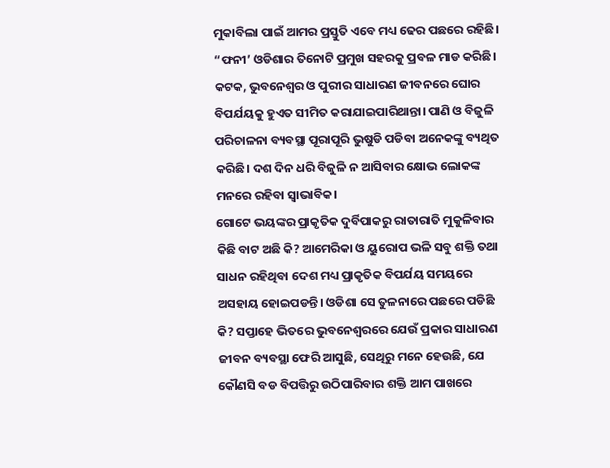ମୁକାବିଲା ପାଇଁ ଆମର ପ୍ରସ୍ତୁତି ଏବେ ମଧ୍ୟ ଢେର ପଛରେ ରହିଛି। “ଫନୀ’ ଓଡିଶାର ତିନୋଟି ପ୍ରମୁଖ ସହରକୁ ପ୍ରବଳ ମାଡ କରିଛି। କଟକ, ଭୁବନେଶ୍ଵର ଓ ପୁରୀର ସାଧାରଣ ଜୀବନରେ ଘୋର ବିପର୍ଯୟକୁ ହୁଏତ ସୀମିତ କରାଯାଇପାରିଥାନ୍ତା। ପାଣି ଓ ବିଜୁଳି ପରିଚାଳନା ବ୍ୟବସ୍ଥା ପୂରାପୂରି ଭୁଷୁଡି ପଡିବା ଅନେକଙ୍କୁ ବ୍ୟଥିତ କରିଛି। ଦଶ ଦିନ ଧରି ବିଜୁଳି ନ ଆସିବାର କ୍ଷୋଭ ଲୋକଙ୍କ ମନରେ ରହିବା ସ୍ଵାଭାବିକ।
ଗୋଟେ ଭୟଙ୍କର ପ୍ରାକୃତିକ ଦୁର୍ବିପାକରୁ ରାତାରାତି ମୁକୁଳିବାର କିଛି ବାଟ ଅଛି କି? ଆମେରିକା ଓ ୟୁରୋପ ଭଳି ସବୁ ଶକ୍ତି ତଥା ସାଧନ ରହିଥିବା ଦେଶ ମଧ୍ୟ ପ୍ରାକୃତିକ ବିପର୍ଯୟ ସମୟରେ ଅସହାୟ ହୋଇପଡନ୍ତି। ଓଡିଶା ସେ ତୁଳନାରେ ପଛରେ ପଡିଛି କି? ସପ୍ତାହେ ଭିତରେ ଭୁବନେଶ୍ବରରେ ଯେଉଁ ପ୍ରକାର ସାଧାରଣ ଜୀବନ ବ୍ୟବସ୍ଥା ଫେରି ଆସୁଛି, ସେଥିରୁ ମନେ ହେଉଛି, ଯେ କୌଣସି ବଡ ବିପତ୍ତିରୁ ଉଠିପାରିବାର ଶକ୍ତି ଆମ ପାଖରେ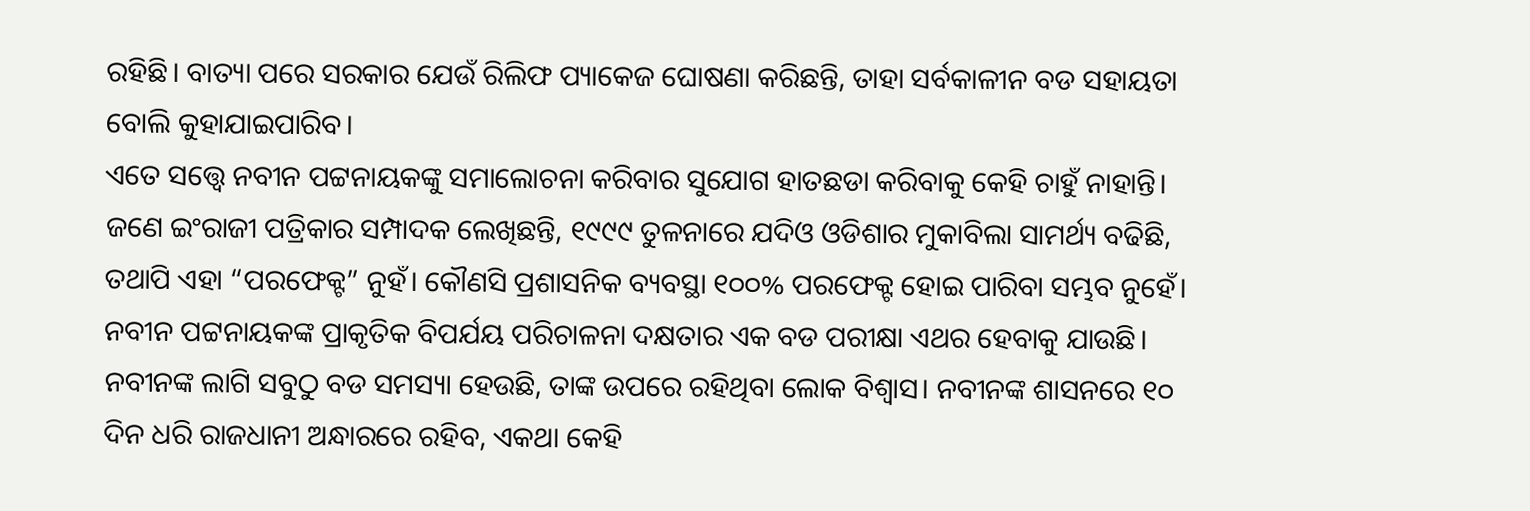ରହିଛି। ବାତ୍ୟା ପରେ ସରକାର ଯେଉଁ ରିଲିଫ ପ୍ୟାକେଜ ଘୋଷଣା କରିଛନ୍ତି, ତାହା ସର୍ବକାଳୀନ ବଡ ସହାୟତା ବୋଲି କୁହାଯାଇପାରିବ।
ଏତେ ସତ୍ତ୍ୱେ ନବୀନ ପଟ୍ଟନାୟକଙ୍କୁ ସମାଲୋଚନା କରିବାର ସୁଯୋଗ ହାତଛଡା କରିବାକୁ କେହି ଚାହୁଁ ନାହାନ୍ତି। ଜଣେ ଇଂରାଜୀ ପତ୍ରିକାର ସମ୍ପାଦକ ଲେଖିଛନ୍ତି, ୧୯୯୯ ତୁଳନାରେ ଯଦିଓ ଓଡିଶାର ମୁକାବିଲା ସାମର୍ଥ୍ୟ ବଢିଛି, ତଥାପି ଏହା “ପରଫେକ୍ଟ” ନୁହଁ। କୌଣସି ପ୍ରଶାସନିକ ବ୍ୟବସ୍ଥା ୧୦୦% ପରଫେକ୍ଟ ହୋଇ ପାରିବା ସମ୍ଭବ ନୁହେଁ। ନବୀନ ପଟ୍ଟନାୟକଙ୍କ ପ୍ରାକୃତିକ ବିପର୍ଯୟ ପରିଚାଳନା ଦକ୍ଷତାର ଏକ ବଡ ପରୀକ୍ଷା ଏଥର ହେବାକୁ ଯାଉଛି। ନବୀନଙ୍କ ଲାଗି ସବୁଠୁ ବଡ ସମସ୍ୟା ହେଉଛି, ତାଙ୍କ ଉପରେ ରହିଥିବା ଲୋକ ବିଶ୍ଵାସ। ନବୀନଙ୍କ ଶାସନରେ ୧୦ ଦିନ ଧରି ରାଜଧାନୀ ଅନ୍ଧାରରେ ରହିବ, ଏକଥା କେହି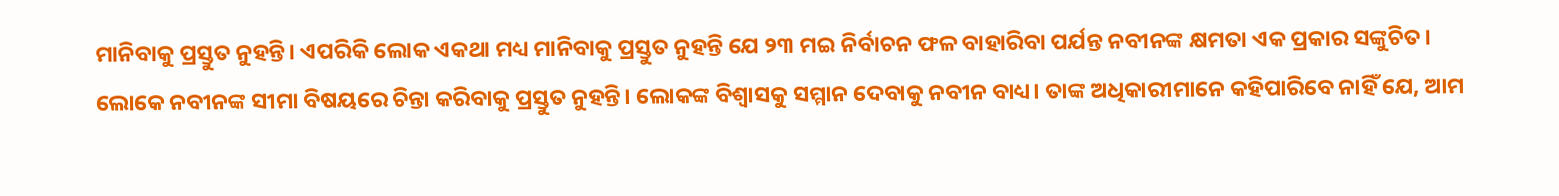ମାନିବାକୁ ପ୍ରସ୍ତୁତ ନୁହନ୍ତି। ଏପରିକି ଲୋକ ଏକଥା ମଧ୍ୟ ମାନିବାକୁ ପ୍ରସ୍ତୁତ ନୁହନ୍ତି ଯେ ୨୩ ମଇ ନିର୍ବାଚନ ଫଳ ବାହାରିବା ପର୍ଯନ୍ତ ନବୀନଙ୍କ କ୍ଷମତା ଏକ ପ୍ରକାର ସଙ୍କୁଚିତ।
ଲୋକେ ନବୀନଙ୍କ ସୀମା ବିଷୟରେ ଚିନ୍ତା କରିବାକୁ ପ୍ରସ୍ତୁତ ନୁହନ୍ତି। ଲୋକଙ୍କ ବିଶ୍ବାସକୁ ସମ୍ମାନ ଦେବାକୁ ନବୀନ ବାଧ୍ୟ। ତାଙ୍କ ଅଧିକାରୀମାନେ କହିପାରିବେ ନାହିଁ ଯେ, ଆମ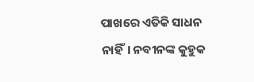ପାଖରେ ଏତିକି ସାଧନ ନାହିଁ। ନବୀନଙ୍କ କୁହୁକ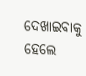ଦେଖାଇବାକୁ ହେଲେ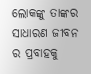ଲୋକଙ୍କୁ ତାଙ୍କର ସାଧାରଣ ଜୀବନ ର ପ୍ରବାହକୁ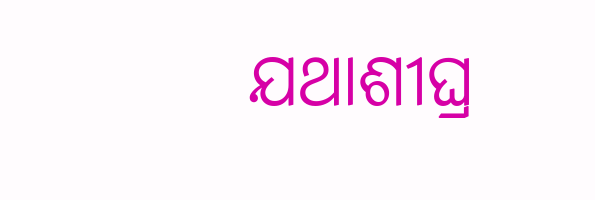ଯଥାଶୀଘ୍ର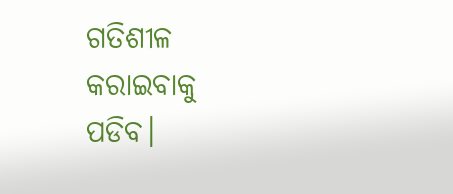ଗତିଶୀଳ କରାଇବାକୁ ପଡିବ।